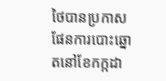ថៃបានប្រកាសផែនការបោះឆ្នោតនៅខែកក្កដា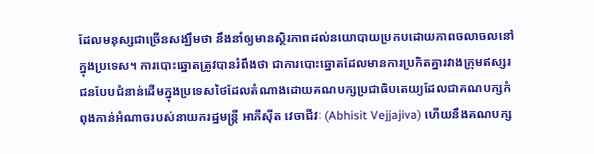ដែលមនុស្សជាច្រើនសង្ឃឹមថា នឹងនាំឲ្យមានស្ថិរភាពដល់នយោបាយប្រកបដោយភាពចលាចលនៅក្នុងប្រទេស។ ការបោះឆ្នោតត្រូវបានរំពឹងថា ជាការបោះឆ្នោតដែលមានការប្រកិតគ្នារវាងក្រុមឥស្សរជនបែបជំនាន់ដើមក្នុងប្រទេសថៃដែលតំណាងដោយគណបក្សប្រជាធិបតេយ្យដែលជាគណបក្សកំពុងកាន់អំណាចរបស់នាយករដ្ឋមន្រ្តី អាភីស៊ីត វេចាជីវៈ (Abhisit Vejjajiva) ហើយនឹងគណបក្ស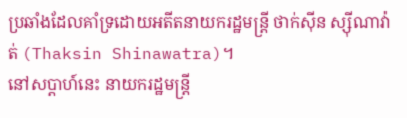ប្រឆាំងដែលគាំទ្រដោយអតីតនាយករដ្ឋមន្រ្តី ថាក់ស៊ីន ស្ស៊ីណាវ៉ាត់ (Thaksin Shinawatra)។
នៅសប្តាហ៍នេះ នាយករដ្ឋមន្រ្តី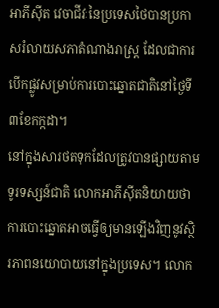អាភីស៊ីត វេចាជីវៈនៃប្រទេសថៃបានប្រកាសរំលាយសភាតំណាងរាស្រ្ត ដែលជាការបើកផ្លូវសម្រាប់ការបោះឆ្នោតជាតិនៅថ្ងៃទី៣ខែកក្កដា។
នៅក្នុងសារថតទុកដែលត្រូវបានផ្សាយតាមទូរទស្សន៍ជាតិ លោកអាភីស៊ីតនិយាយថា ការបោះឆ្នោតអាចធ្វើឲ្យមានឡើងវិញនូវស្ថិរភាពនយោបាយនៅក្នុងប្រទេស។ លោក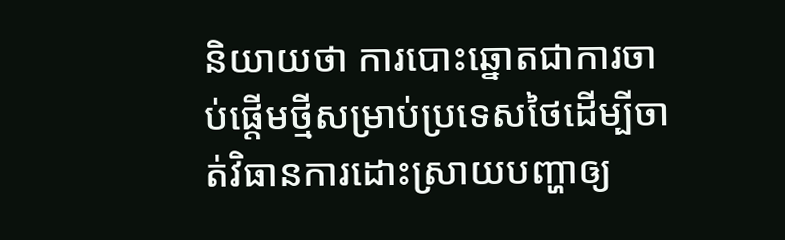និយាយថា ការបោះឆ្នោតជាការចាប់ផ្តើមថ្មីសម្រាប់ប្រទេសថៃដើម្បីចាត់វិធានការដោះស្រាយបញ្ហាឲ្យ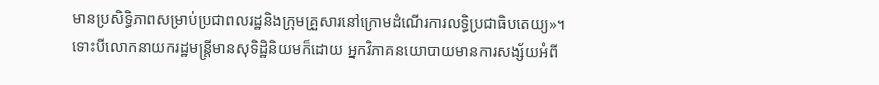មានប្រសិទ្ធិភាពសម្រាប់ប្រជាពលរដ្ឋនិងក្រុមគ្រួសារនៅក្រោមដំណើរការលទ្ធិប្រជាធិបតេយ្យ»។
ទោះបីលោកនាយករដ្ឋមន្រ្តីមានសុទិដ្ឋិនិយមក៏ដោយ អ្នកវិភាគនយោបាយមានការសង្ស័យអំពី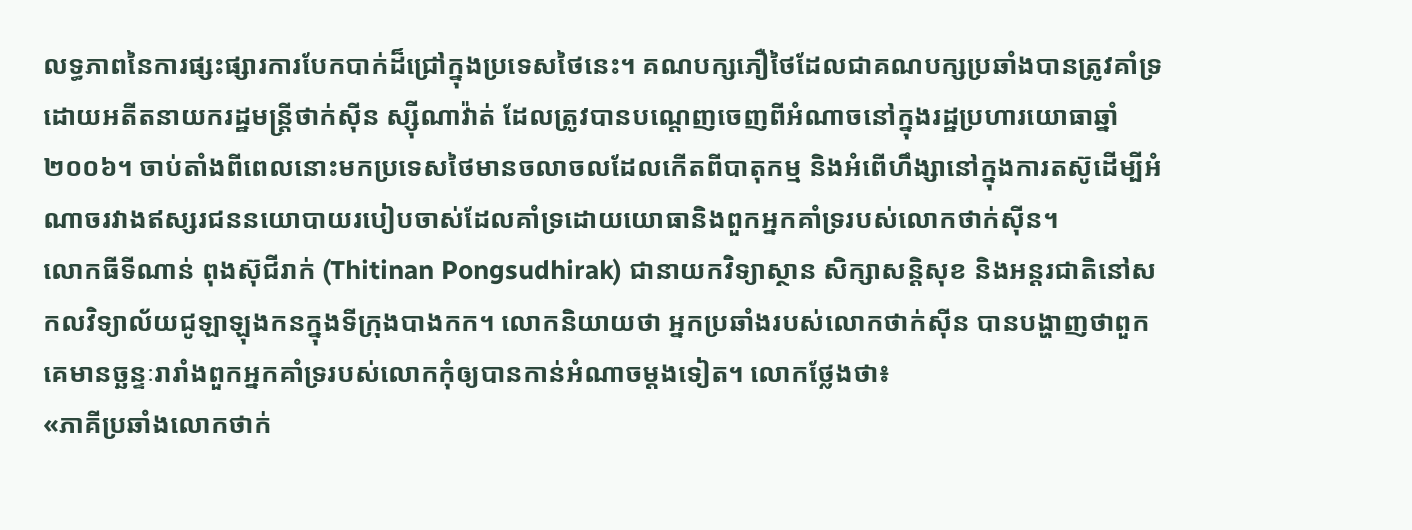លទ្ធភាពនៃការផ្សះផ្សារការបែកបាក់ដ៏ជ្រៅក្នុងប្រទេសថៃនេះ។ គណបក្សភឿថៃដែលជាគណបក្សប្រឆាំងបានត្រូវគាំទ្រដោយអតីតនាយករដ្ឋមន្រ្តីថាក់ស៊ីន ស្ស៊ីណាវ៉ាត់ ដែលត្រូវបានបណ្តេញចេញពីអំណាចនៅក្នុងរដ្ឋប្រហារយោធាឆ្នាំ២០០៦។ ចាប់តាំងពីពេលនោះមកប្រទេសថៃមានចលាចលដែលកើតពីបាតុកម្ម និងអំពើហឹង្សានៅក្នុងការតស៊ូដើម្បីអំណាចរវាងឥស្សរជននយោបាយរបៀបចាស់ដែលគាំទ្រដោយយោធានិងពួកអ្នកគាំទ្ររបស់លោកថាក់ស៊ីន។
លោកធីទីណាន់ ពុងស៊ុជីរាក់ (Thitinan Pongsudhirak) ជានាយកវិទ្យាស្ថាន សិក្សាសន្តិសុខ និងអន្តរជាតិនៅសកលវិទ្យាល័យជូឡាឡុងកនក្នុងទីក្រុងបាងកក។ លោកនិយាយថា អ្នកប្រឆាំងរបស់លោកថាក់ស៊ីន បានបង្ហាញថាពួកគេមានច្ឆន្ទៈរារាំងពួកអ្នកគាំទ្ររបស់លោកកុំឲ្យបានកាន់អំណាចម្តងទៀត។ លោកថ្លែងថា៖
«ភាគីប្រឆាំងលោកថាក់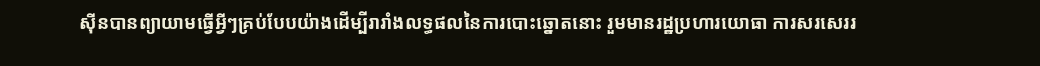ស៊ីនបានព្យាយាមធ្វើអ្វីៗគ្រប់បែបយ៉ាងដើម្បីរារាំងលទ្ធផលនៃការបោះឆ្នោតនោះ រួមមានរដ្ឋប្រហារយោធា ការសរសេររ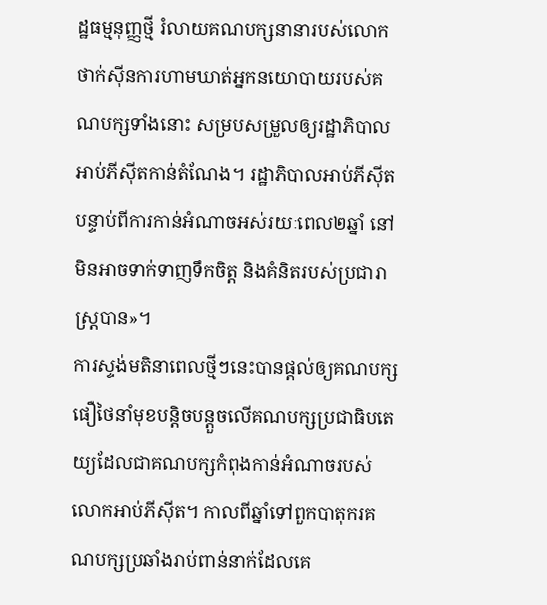ដ្ឋធម្មនុញ្ញថ្មី រំលាយគណបក្សនានារបស់លោកថាក់ស៊ីនការហាមឃាត់អ្នកនយោបាយរបស់គណបក្សទាំងនោះ សម្របសម្រួលឲ្យរដ្ឋាភិបាលអាប់ភីស៊ីតកាន់តំណែង។ រដ្ឋាភិបាលអាប់ភីស៊ីត បន្ទាប់ពីការកាន់អំណាចអស់រយៈពេល២ឆ្នាំ នៅមិនអាចទាក់ទាញទឹកចិត្ត និងគំនិតរបស់ប្រជារាស្រ្តបាន»។
ការស្ទង់មតិនាពេលថ្មីៗនេះបានផ្តល់ឲ្យគណបក្សផឿថៃនាំមុខបន្តិចបន្តួចលើគណបក្សប្រជាធិបតេយ្យដែលជាគណបក្សកំពុងកាន់អំណាចរបស់លោកអាប់ភីស៊ីត។ កាលពីឆ្នាំទៅពួកបាតុករគណបក្សប្រឆាំងរាប់ពាន់នាក់ដែលគេ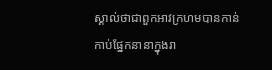ស្គាល់ថាជាពួកអាវក្រហមបានកាន់កាប់ផ្នែកនានាក្នុងរា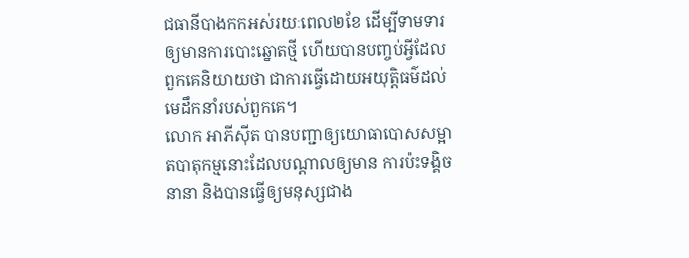ជធានីបាងកកអស់រយៈពេល២ខែ ដើម្បីទាមទារឲ្យមានការបោះឆ្នោតថ្មី ហើយបានបញ្ចប់អ្វីដែលពួកគេនិយាយថា ជាការធ្វើដោយអយុត្តិធម៌ដល់មេដឹកនាំរបស់ពួកគេ។
លោក អាភីស៊ីត បានបញ្ជាឲ្យយោធាបោសសម្អាតបាតុកម្មនោះដែលបណ្តាលឲ្យមាន ការប៉ះទង្គិចនានា និងបានធ្វើឲ្យមនុស្សជាង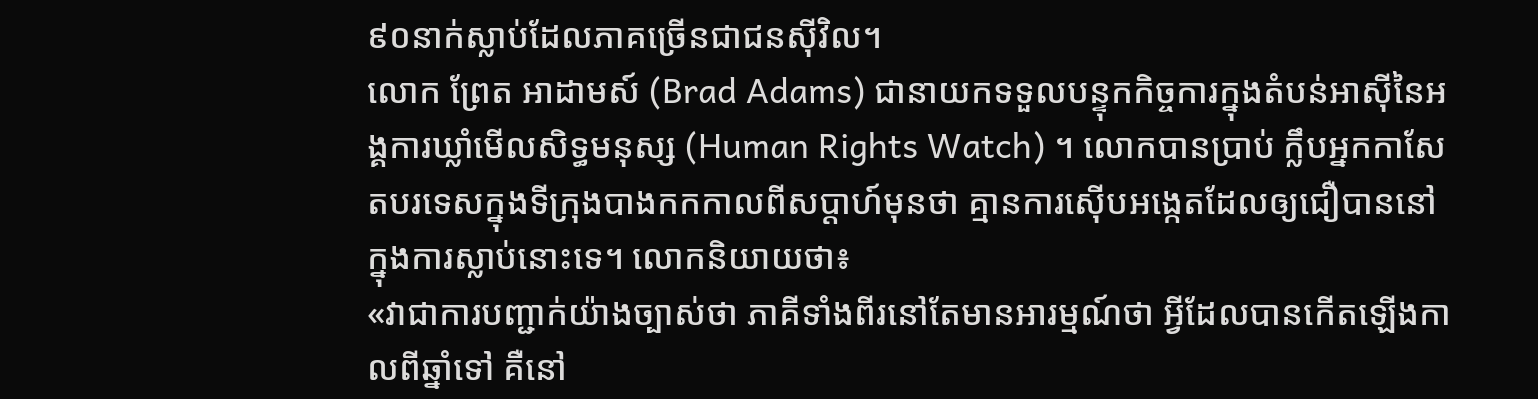៩០នាក់ស្លាប់ដែលភាគច្រើនជាជនស៊ីវិល។
លោក ព្រែត អាដាមស៍ (Brad Adams) ជានាយកទទួលបន្ទុកកិច្ចការក្នុងតំបន់អាស៊ីនៃអង្គការឃ្លាំមើលសិទ្ធមនុស្ស (Human Rights Watch) ។ លោកបានប្រាប់ ក្លឹបអ្នកកាសែតបរទេសក្នុងទីក្រុងបាងកកកាលពីសប្តាហ៍មុនថា គ្មានការស៊ើបអង្កេតដែលឲ្យជឿបាននៅក្នុងការស្លាប់នោះទេ។ លោកនិយាយថា៖
«វាជាការបញ្ជាក់យ៉ាងច្បាស់ថា ភាគីទាំងពីរនៅតែមានអារម្មណ៍ថា អ្វីដែលបានកើតឡើងកាលពីឆ្នាំទៅ គឺនៅ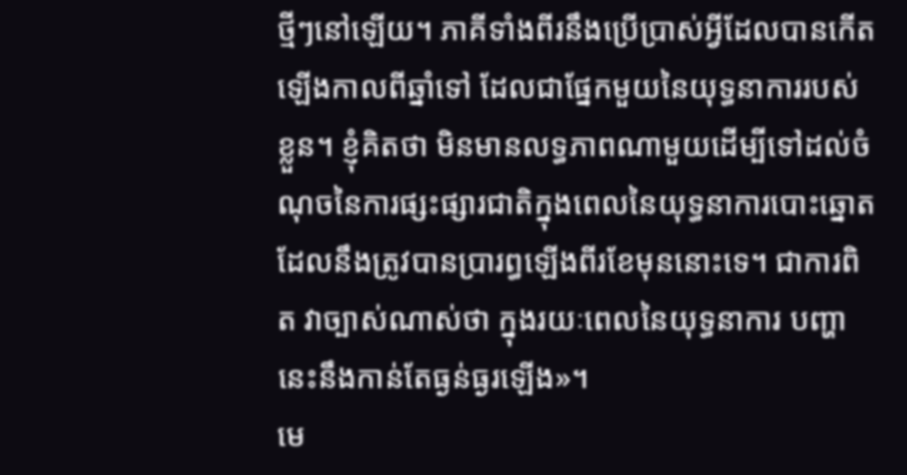ថ្មីៗនៅឡើយ។ ភាគីទាំងពីរនឹងប្រើប្រាស់អ្វីដែលបានកើតឡើងកាលពីឆ្នាំទៅ ដែលជាផ្នែកមួយនៃយុទ្ធនាការរបស់ខ្លួន។ ខ្ញុំគិតថា មិនមានលទ្ធភាពណាមួយដើម្បីទៅដល់ចំណុចនៃការផ្សះផ្សារជាតិក្នុងពេលនៃយុទ្ធនាការបោះឆ្នោតដែលនឹងត្រូវបានប្រារព្ធឡើងពីរខែមុននោះទេ។ ជាការពិត វាច្បាស់ណាស់ថា ក្នុងរយៈពេលនៃយុទ្ធនាការ បញ្ហានេះនឹងកាន់តែធ្ងន់ធ្ងរឡើង»។
មេ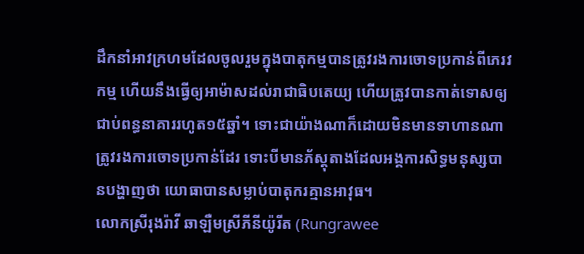ដឹកនាំអាវក្រហមដែលចូលរួមក្នុងបាតុកម្មបានត្រូវរងការចោទប្រកាន់ពីភេរវកម្ម ហើយនឹងធ្វើឲ្យអាម៉ាសដល់រាជាធិបតេយ្យ ហើយត្រូវបានកាត់ទោសឲ្យជាប់ពន្ធនាគាររហូត១៥ឆ្នាំ។ ទោះជាយ៉ាងណាក៏ដោយមិនមានទាហានណាត្រូវរងការចោទប្រកាន់ដែរ ទោះបីមានភ័ស្តុតាងដែលអង្គការសិទ្ធមនុស្សបានបង្ហាញថា យោធាបានសម្លាប់បាតុករគ្មានអាវុធ។
លោកស្រីរុងរ៉ាវី ឆាឡឺមស្រីភីនីយ៉ូរីត (Rungrawee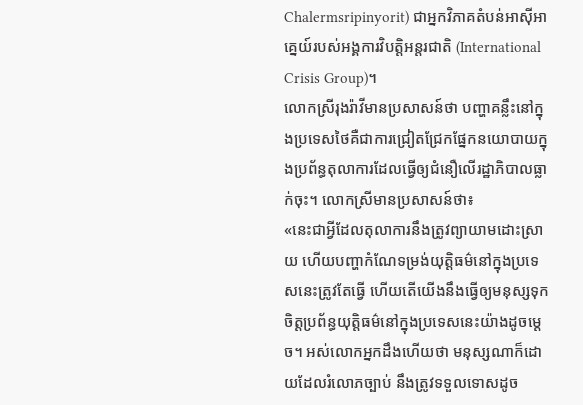Chalermsripinyorit) ជាអ្នកវិភាគតំបន់អាស៊ីអាគ្នេយ៍របស់អង្គការវិបត្តិអន្តរជាតិ (International Crisis Group)។
លោកស្រីរុងរ៉ាវីមានប្រសាសន៍ថា បញ្ហាគន្លឹះនៅក្នុងប្រទេសថៃគឺជាការជ្រៀតជ្រែកផ្នែកនយោបាយក្នុងប្រព័ន្ធតុលាការដែលធ្វើឲ្យជំនឿលើរដ្ឋាភិបាលធ្លាក់ចុះ។ លោកស្រីមានប្រសាសន៍ថា៖
«នេះជាអ្វីដែលតុលាការនឹងត្រូវព្យាយាមដោះស្រាយ ហើយបញ្ហាកំណែទម្រង់យុត្តិធម៌នៅក្នុងប្រទេសនេះត្រូវតែធ្វើ ហើយតើយើងនឹងធ្វើឲ្យមនុស្សទុកចិត្តប្រព័ន្ធយុត្តិធម៌នៅក្នុងប្រទេសនេះយ៉ាងដូចម្តេច។ អស់លោកអ្នកដឹងហើយថា មនុស្សណាក៏ដោយដែលរំលោភច្បាប់ នឹងត្រូវទទួលទោសដូច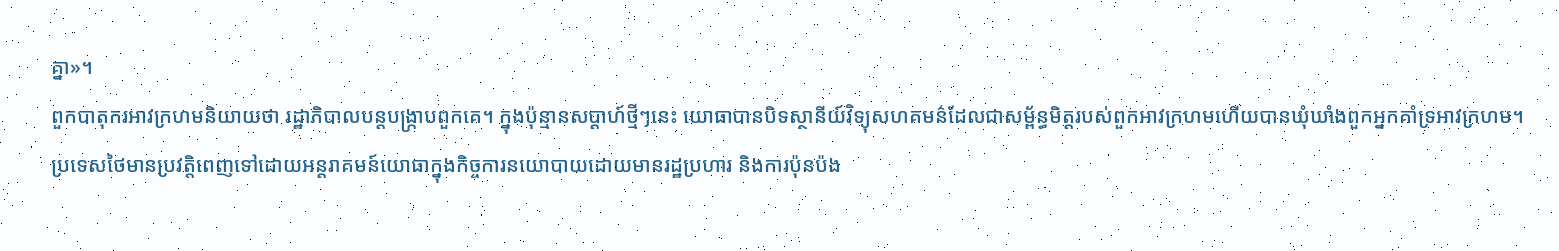គ្នា»។
ពួកបាតុករអាវក្រហមនិយាយថា រដ្ឋាភិបាលបន្តបង្ក្រាបពួកគេ។ ក្នុងប៉ុន្មានសប្តាហ៍ថ្មីៗនេះ យោធាបានបិទស្ថានីយ៍វិទ្យុសហគមន៌ដែលជាសម្ព័ន្ធមិត្តរបស់ពួកអាវក្រហមហើយបានឃុំឃាំងពួកអ្នកគាំទ្រអាវក្រហម។ ប្រទេសថៃមានប្រវត្តិពេញទៅដោយអន្តរាគមន៍យោធាក្នុងកិច្ចការនយោបាយដោយមានរដ្ឋប្រហារ និងការប៉ុនប៉ង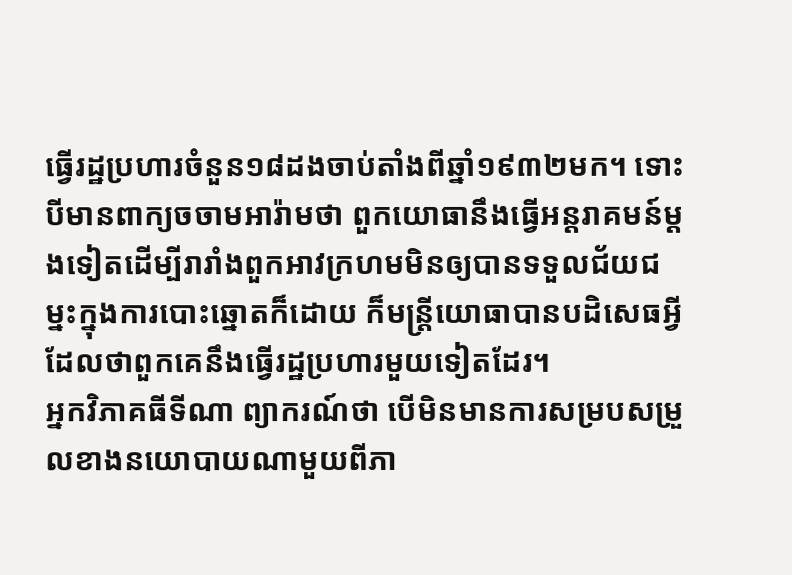ធ្វើរដ្ឋប្រហារចំនួន១៨ដងចាប់តាំងពីឆ្នាំ១៩៣២មក។ ទោះបីមានពាក្យចចាមអារ៉ាមថា ពួកយោធានឹងធ្វើអន្តរាគមន៍ម្តងទៀតដើម្បីរារាំងពួកអាវក្រហមមិនឲ្យបានទទួលជ័យជម្នះក្នុងការបោះឆ្នោតក៏ដោយ ក៏មន្រ្តីយោធាបានបដិសេធអ្វីដែលថាពួកគេនឹងធ្វើរដ្ឋប្រហារមួយទៀតដែរ។
អ្នកវិភាគធីទីណា ព្យាករណ៍ថា បើមិនមានការសម្របសម្រួលខាងនយោបាយណាមួយពីភា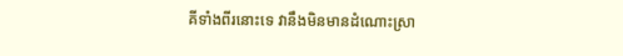គីទាំងពីរនោះទេ វានឹងមិនមានដំណោះស្រា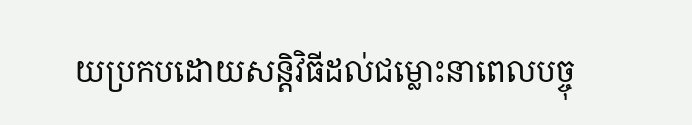យប្រកបដោយសន្តិវិធីដល់ជម្លោះនាពេលបច្ចុ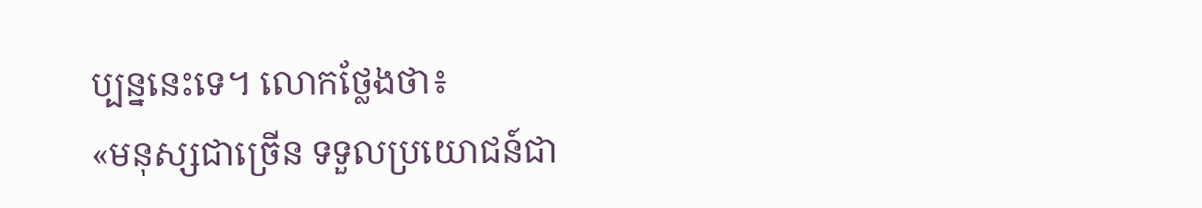ប្បន្ននេះទេ។ លោកថ្លែងថា៖
«មនុស្សជាច្រើន ទទួលប្រយោជន៍ជា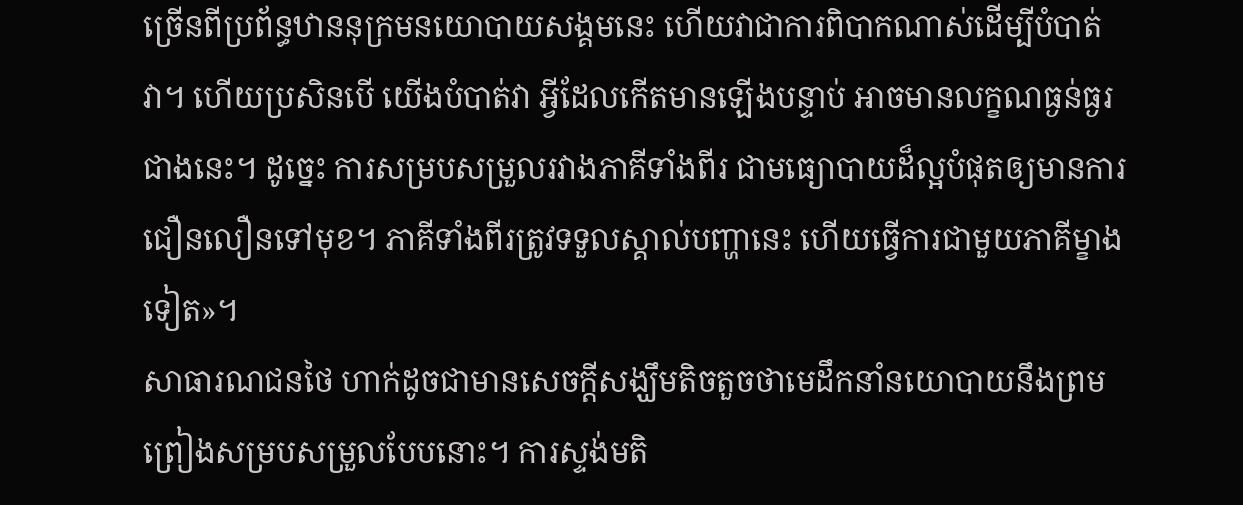ច្រើនពីប្រព័ន្ធឋាននុក្រមនយោបាយសង្គមនេះ ហើយវាជាការពិបាកណាស់ដើម្បីបំបាត់វា។ ហើយប្រសិនបើ យើងបំបាត់វា អ្វីដែលកើតមានឡើងបន្ទាប់ អាចមានលក្ខណធ្ងន់ធ្ងរជាងនេះ។ ដូច្នេះ ការសម្របសម្រួលរវាងភាគីទាំងពីរ ជាមធ្យោបាយដ៏ល្អបំផុតឲ្យមានការជឿនលឿនទៅមុខ។ ភាគីទាំងពីរត្រូវទទួលស្គាល់បញ្ហានេះ ហើយធ្វើការជាមួយភាគីម្ខាងទៀត»។
សាធារណជនថៃ ហាក់ដូចជាមានសេចក្តីសង្ឃឹមតិចតួចថាមេដឹកនាំនយោបាយនឹងព្រមព្រៀងសម្របសម្រួលបែបនោះ។ ការស្ទង់មតិ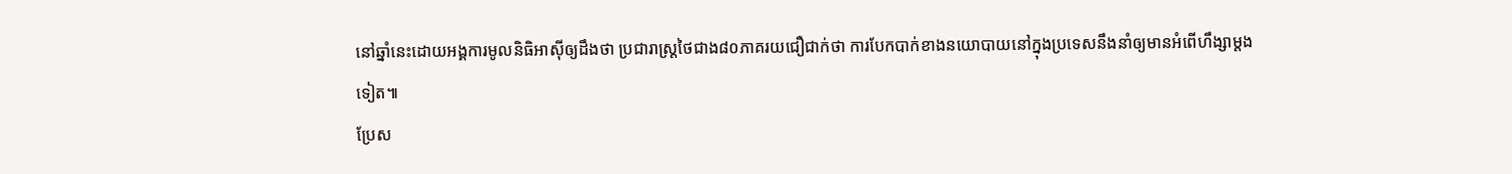នៅឆ្នាំនេះដោយអង្គការមូលនិធិអាស៊ីឲ្យដឹងថា ប្រជារាស្រ្តថៃជាង៨០ភាគរយជឿជាក់ថា ការបែកបាក់ខាងនយោបាយនៅក្នុងប្រទេសនឹងនាំឲ្យមានអំពើហឹង្សាម្តងទៀត៕
ប្រែស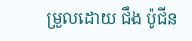ម្រួលដោយ ជឹង ប៉ូជីន